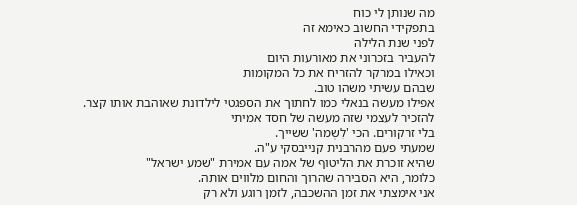מה שנותן לי כוח
בתפקידי החשוב כאימא זה
לפני שנת הלילה
להעביר בזכרוני את מאורעות היום
וכאילו במרקר להזריח את כל המקומות
שבהם עשיתי משהו טוב.
אפילו מעשה בנאלי כמו לחתוך את הספגטי לילדונת שאוהבת אותו קצר.
להזכיר לעצמי שזה מעשה של חסד אמיתי
בלי זרקורים. הכי 'לִשְמה' ששייך.
שמעתי פעם מהרבנית קנייבסקי ע"ה.
שהיא זוכרת את הליטוף של אמה עם אמירת "שמע ישראל"
כלומר, היא הסבירה שהרוך והחום מלווים אותה.
אני אימצתי את זמן ההשכבה, לזמן רוגע ולא רק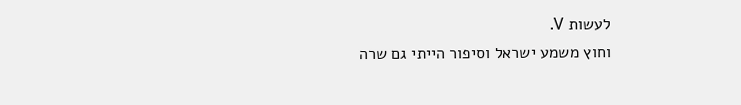לעשות V.
וחוץ משמע ישראל וסיפור הייתי גם שרה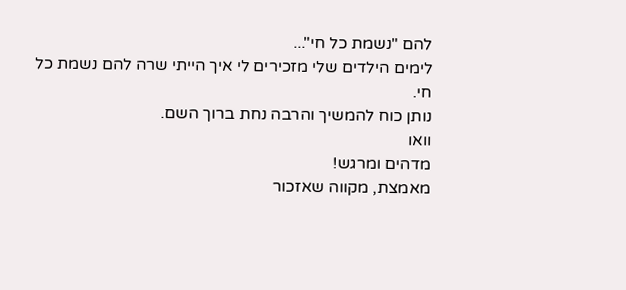להם "נשמת כל חי"...
לימים הילדים שלי מזכירים לי איך הייתי שרה להם נשמת כל חי.
נותן כוח להמשיך והרבה נחת ברוך השם.
וואו
מדהים ומרגש!
מאמצת, מקווה שאזכור